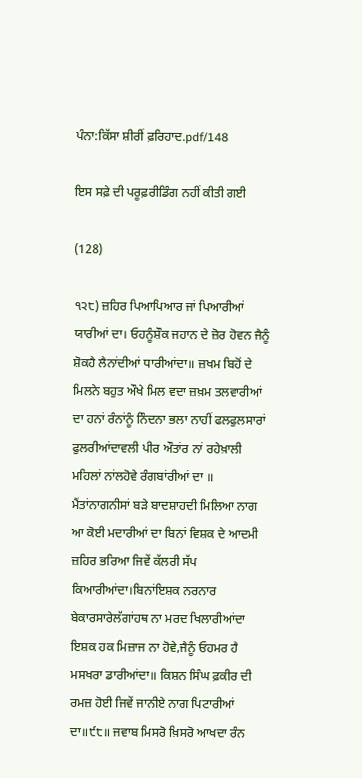ਪੰਨਾ:ਕਿੱਸਾ ਸ਼ੀਰੀਂ ਫ਼ਰਿਹਾਦ.pdf/148

ਇਸ ਸਫ਼ੇ ਦੀ ਪਰੂਫ਼ਰੀਡਿੰਗ ਨਹੀਂ ਕੀਤੀ ਗਈ

(128)

੧੨੮) ਜ਼ਹਿਰ ਪਿਆਪਿਆਰ ਜਾਂ ਪਿਆਰੀਆਂ ਯਾਰੀਆਂ ਦਾ। ਓਹਨੂੰਸ਼ੌਕ ਜਹਾਨ ਦੇ ਜ਼ੋਰ ਹੋਵਨ ਜੈਨੂੰ ਸ਼ੋਕਹੈ ਲੈਨਾਂਦੀਆਂ ਧਾਰੀਆਂਦਾ॥ ਜ਼ਖਮ ਬਿਹੋਂ ਦੇ ਮਿਲਨੇ ਬਹੁਤ ਔਖੇ ਮਿਲ ਵਦਾ ਜ਼ਖ਼ਮ ਤਲਵਾਰੀਆਂ ਦਾ ਹਨਾਂ ਰੰਨਾਂਨੂੰ ਨਿੰਦਨਾ ਭਲਾ ਨਾਹੀਂ ਫਲਫੁਲਸਾਰਾਂ ਫੁਲਰੀਆਂਦਾਵਲੀ ਪੀਰ ਔਤਾਂਰ ਨਾਂ ਰਹੇਖ਼ਾਲੀ ਮਹਿਲਾਂ ਨਾਂਲਹੋਵੇ ਰੰਗਬਾਂਰੀਆਂ ਦਾ ॥ ਮੈਂਤਾਂਨਾਗਨੀਸਾਂ ਬੜੇ ਬਾਦਸ਼ਾਹਦੀ ਮਿਲਿਆ ਨਾਗ ਆ ਕੋਈ ਮਦਾਰੀਆਂ ਦਾ ਬਿਨਾਂ ਵਿਸ਼ਕ ਦੇ ਆਦਮੀ ਜ਼ਹਿਰ ਭਰਿਆ ਜਿਵੇਂ ਕੱਲਰੀ ਸੱਪ ਕਿਆਰੀਆਂਦਾ।ਬਿਨਾਂਇਸ਼ਕ ਨਰਨਾਰ ਬੇਕਾਰਸਾਰੇਲੱਗਾਂਹਥ ਨਾ ਮਰਦ ਖਿਲਾਰੀਆਂਦਾ ਇਸ਼ਕ ਹਕ ਮਿਜ਼ਾਜ ਨਾ ਹੋਵੇ,ਜੈਨੂੰ ਓਹਮਰ ਹੈ ਮਸਖਰਾ ਡਾਰੀਆਂਦਾ॥ ਕਿਸ਼ਨ ਸਿੰਘ ਫ਼ਕੀਰ ਦੀ ਰਮਜ਼ ਹੋਈ ਜਿਵੇਂ ਜਾਨੀਏ ਨਾਗ ਪਿਟਾਰੀਆਂ ਦਾ॥੯੮॥ ਜਵਾਬ ਮਿਸਰੋ ਖ਼ਿਸਰੋ ਆਖਦਾ ਰੰਨ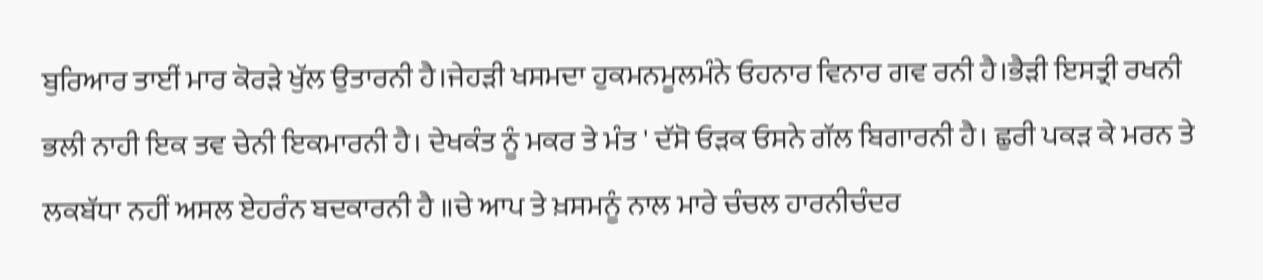ਬੁਰਿਆਰ ਤਾਈਂ ਮਾਰ ਕੋਰੜੇ ਖੁੱਲ ਉਤਾਰਨੀ ਹੈ।ਜੇਹੜੀ ਖਸਮਦਾ ਹੁਕਮਨਮੂਲਮੰਨੇ ਓਹਨਾਰ ਵਿਨਾਰ ਗਵ ਰਨੀ ਹੈ।ਭੈੜੀ ਇਸਤ੍ਰੀ ਰਖਨੀ ਭਲੀ ਨਾਹੀ ਇਕ ਤਵ ਚੇਨੀ ਇਕਮਾਰਨੀ ਹੈ। ਦੇਖਕੰਤ ਨੂੰ ਮਕਰ ਤੇ ਮੰਤ ' ਦੱਸੋ ਓੜਕ ਓਸਨੇ ਗੱਲ ਬਿਗਾਰਨੀ ਹੈ। ਛੁਰੀ ਪਕੜ ਕੇ ਮਰਨ ਤੇ ਲਕਬੱਧਾ ਨਹੀਂ ਅਸਲ ਏਹਰੰਨ ਬਦਕਾਰਨੀ ਹੈ ॥ਚੇ ਆਪ ਤੇ ਖ਼ਸਮਨੂੰ ਨਾਲ ਮਾਰੇ ਚੰਚਲ ਹਾਰਨੀਚੰਦਰ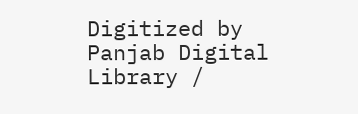Digitized by Panjab Digital Library /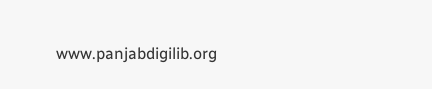www.panjabdigilib.org